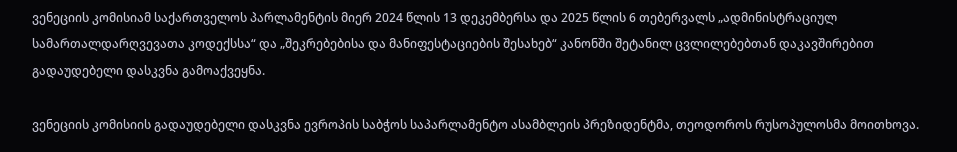ვენეციის კომისიამ საქართველოს პარლამენტის მიერ 2024 წლის 13 დეკემბერსა და 2025 წლის 6 თებერვალს „ადმინისტრაციულ სამართალდარღვევათა კოდექსსა“ და „შეკრებებისა და მანიფესტაციების შესახებ“ კანონში შეტანილ ცვლილებებთან დაკავშირებით გადაუდებელი დასკვნა გამოაქვეყნა.

ვენეციის კომისიის გადაუდებელი დასკვნა ევროპის საბჭოს საპარლამენტო ასამბლეის პრეზიდენტმა, თეოდოროს რუსოპულოსმა მოითხოვა.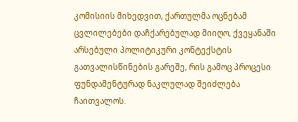კომისიის მიხედვით, ქართულმა ოცნებამ ცვლილებები დაჩქარებულად მიიღო, ქვეყანაში არსებული პოლიტიკური კონტექსტის გათვალისწინების გარეშე, რის გამოც პროცესი ფუნდამენტურად ნაკლულად შეიძლება ჩაითვალოს.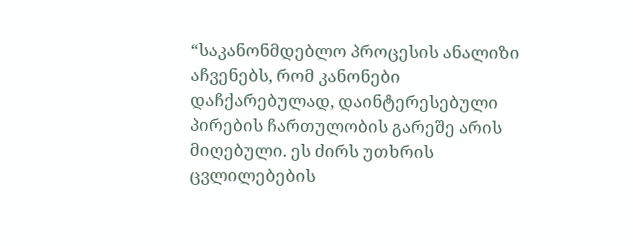“საკანონმდებლო პროცესის ანალიზი აჩვენებს, რომ კანონები დაჩქარებულად, დაინტერესებული პირების ჩართულობის გარეშე არის მიღებული. ეს ძირს უთხრის ცვლილებების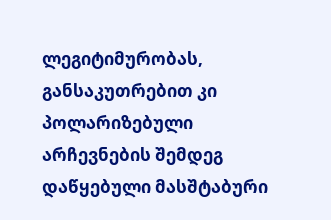ლეგიტიმურობას, განსაკუთრებით კი პოლარიზებული არჩევნების შემდეგ დაწყებული მასშტაბური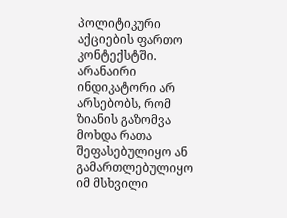პოლიტიკური აქციების ფართო კონტექსტში. არანაირი ინდიკატორი არ არსებობს, რომ ზიანის გაზომვა მოხდა რათა შეფასებულიყო ან გამართლებულიყო იმ მსხვილი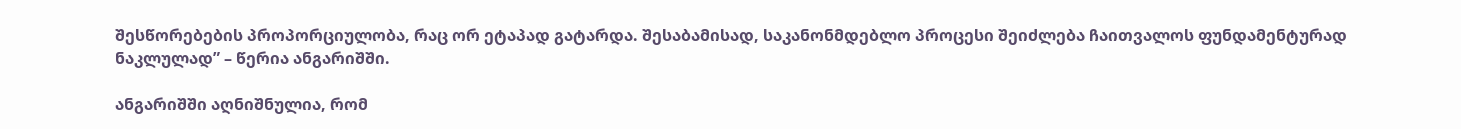შესწორებების პროპორციულობა, რაც ორ ეტაპად გატარდა. შესაბამისად, საკანონმდებლო პროცესი შეიძლება ჩაითვალოს ფუნდამენტურად ნაკლულად” – წერია ანგარიშში.

ანგარიშში აღნიშნულია, რომ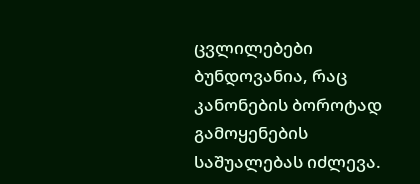ცვლილებები ბუნდოვანია, რაც კანონების ბოროტად გამოყენების საშუალებას იძლევა.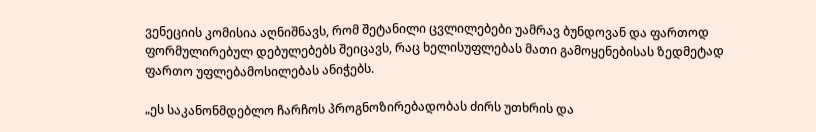ვენეციის კომისია აღნიშნავს, რომ შეტანილი ცვლილებები უამრავ ბუნდოვან და ფართოდ ფორმულირებულ დებულებებს შეიცავს, რაც ხელისუფლებას მათი გამოყენებისას ზედმეტად ფართო უფლებამოსილებას ანიჭებს.

„ეს საკანონმდებლო ჩარჩოს პროგნოზირებადობას ძირს უთხრის და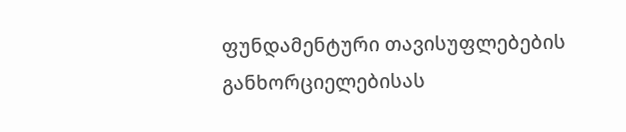ფუნდამენტური თავისუფლებების განხორციელებისას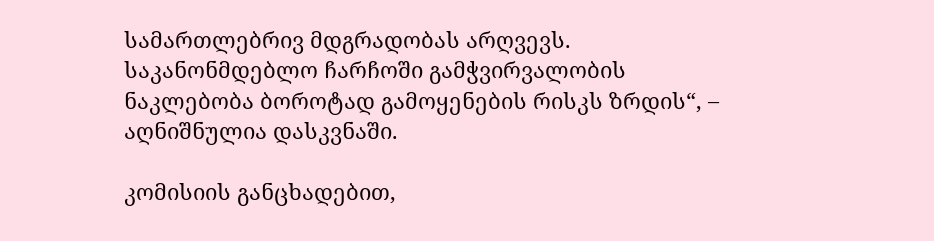სამართლებრივ მდგრადობას არღვევს. საკანონმდებლო ჩარჩოში გამჭვირვალობის ნაკლებობა ბოროტად გამოყენების რისკს ზრდის“, – აღნიშნულია დასკვნაში.

კომისიის განცხადებით,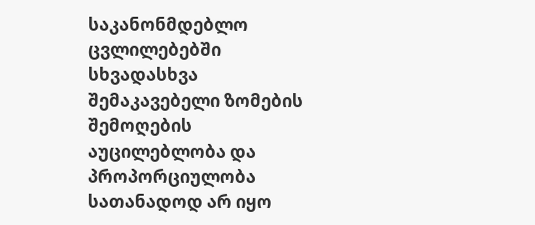საკანონმდებლო ცვლილებებში სხვადასხვა შემაკავებელი ზომების შემოღების აუცილებლობა და პროპორციულობა სათანადოდ არ იყო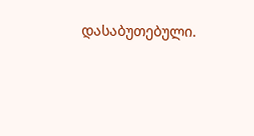დასაბუთებული.